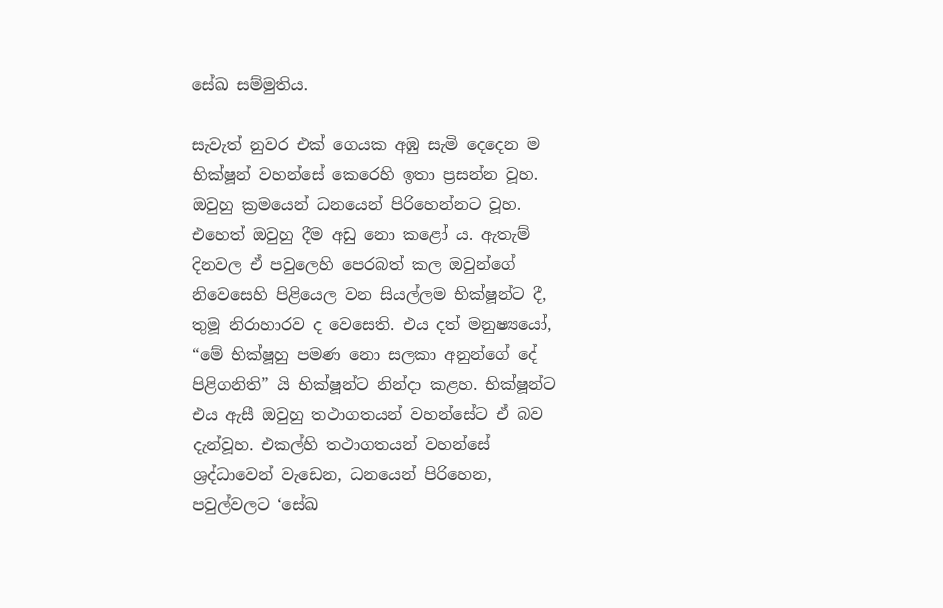සේඛ සම්මුතිය.

සැවැත් නුවර එක් ගෙයක අඹු සැමි දෙදෙන ම භික්ෂූන් වහන්සේ කෙරෙහි ඉතා ප්‍රසන්න වූහ. ඔවුහු ක්‍රමයෙන් ධනයෙන් පිරිහෙන්නට වූහ. එහෙත් ඔවුහු දීම අඩු නො කළෝ ය. ඇතැම් දිනවල ඒ පවුලෙහි පෙරබත් කල ඔවුන්ගේ නිවෙසෙහි පිළියෙල වන සියල්ලම භික්ෂූන්ට දී, තුමූ නිරාහාරව ද වෙසෙති. එය දත් මනුෂ්‍යයෝ, “මේ භික්ෂූහු පමණ නො සලකා අනුන්ගේ දේ පිළිගනිති” යි භික්ෂූන්ට නින්දා කළහ. භික්ෂූන්ට එය ඇසී ඔවුහු තථාගතයන් වහන්සේට ඒ බව දැන්වූහ. එකල්හි තථාගතයන් වහන්සේ ශ්‍රද්ධාවෙන් වැඩෙන, ධනයෙන් පිරිහෙන, පවුල්වලට ‘සේඛ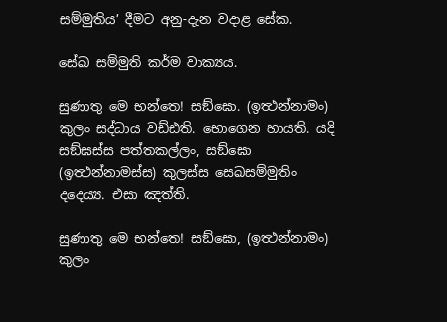සම්මුතිය’ දීමට අනු-දැන වදාළ සේක.

සේඛ සම්මුති කර්ම වාක්‍යය.

සුණාතු මෙ භන්තෙ! සඞ්ඝො. (ඉත්‍ථන්නාමං) කුලං සද්ධාය වඩ්ඪති. භොගෙන හායති. යදි සඞ්ඝස්ස පත්තකල්ලං, සඞ්ඝො (ඉත්‍ථන්නාමස්ස) කුලස්ස සෙඛසම්මුතිං දදෙය්‍ය. එසා ඤත්ති.

සුණාතු මෙ භන්තෙ! සඞ්ඝො, (ඉත්‍ථන්නාමං) කුලං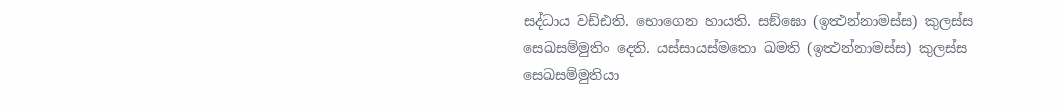සද්ධාය වඩ්ඪති. භොගෙන හායති. සඞ්ඝො (ඉත්‍ථන්නාමස්ස) කුලස්ස සෙඛසම්මුතිං දෙති. යස්සායස්මතො ඛමති (ඉත්‍ථන්නාමස්ස) කුලස්ස සෙඛසම්මුතියා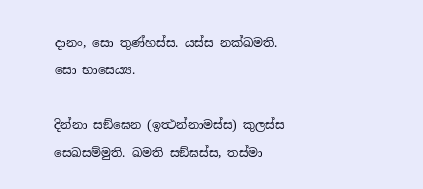දානං, සො තුණ්හස්ස. යස්ස නක්ඛමති. සො භාසෙය්‍ය.

දින්නා සඞ්ඝෙන (ඉත්‍ථන්නාමස්ස) කුලස්ස සෙඛසම්මුති. ඛමති සඞ්ඝස්ස, තස්මා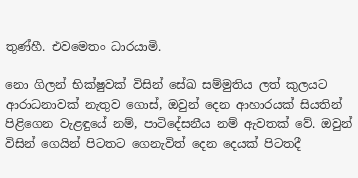තුණ්හී. එවමෙතං ධාරයාමි.

නො ගිලන් භික්ෂුවක් විසින් සේඛ සම්මුතිය ලත් කුලයට ආරාධනාවක් නැතුව ගොස්, ඔවුන් දෙන ආහාරයක් සියතින් පිළිගෙන වැළඳුයේ නම්, පාටිදේසනීය නම් ඇවතක් වේ. ඔවුන් විසින් ගෙයින් පිටතට ගෙනැවිත් දෙන දෙයක් පිටතදී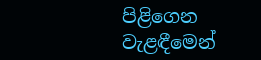පිළිගෙන වැළඳීමෙන්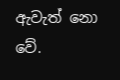ඇවැත් නො වේ.